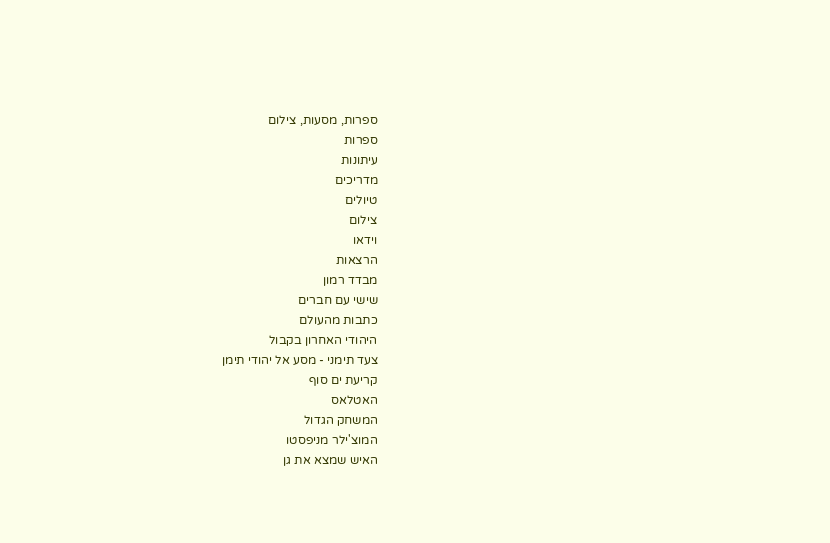ספרות, מסעות, צילום
ספרות
עיתונות
מדריכים
טיולים
צילום
וידאו
הרצאות
מבדד רמון
שישי עם חברים
כתבות מהעולם
היהודי האחרון בקבול
צעד תימני - מסע אל יהודי תימן
קריעת ים סוף
האטלאס
המשחק הגדול
המוצ'ילר מניפסטו
האיש שמצא את גן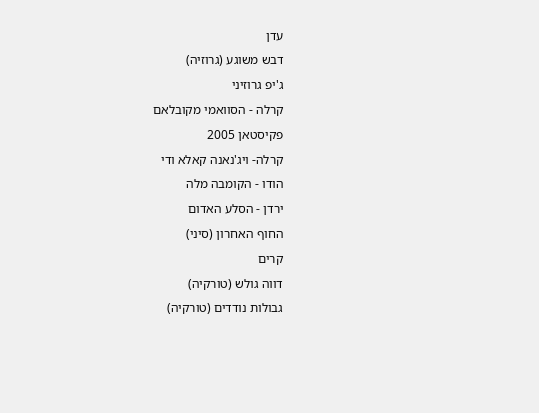עדן
דבש משוגע (גרוזיה)
ג'יפ גרוזיני
קרלה - הסוואמי מקובלאם
פקיסטאן 2005
קרלה- ויג'נאנה קאלא ודי
הודו - הקומבה מלה
ירדן - הסלע האדום
החוף האחרון (סיני)
קרים
דווה גולש (טורקיה)
גבולות נודדים (טורקיה)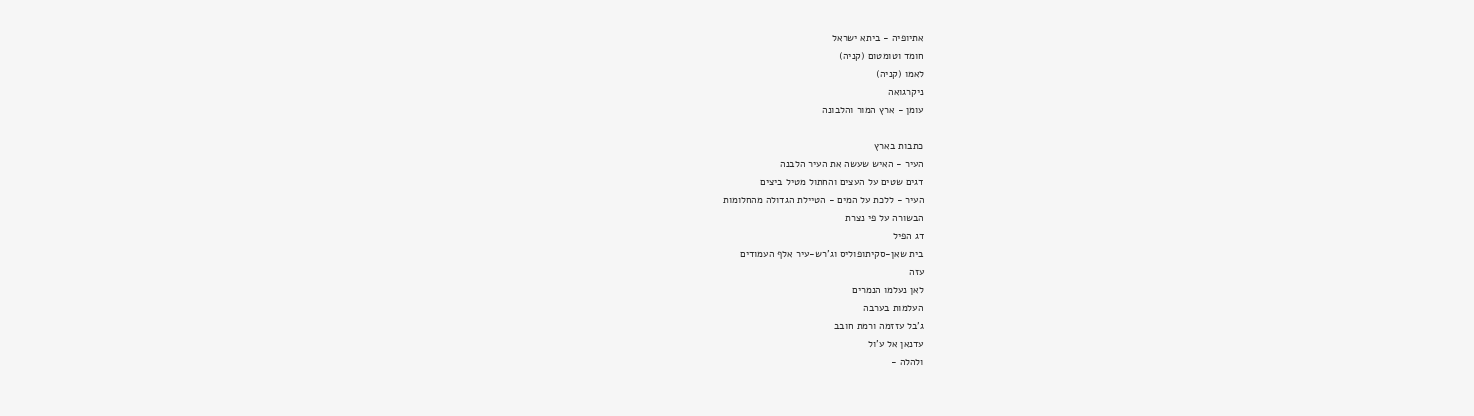אתיופיה - ביתא ישראל
חומד וטומטום (קניה)
לאמו (קניה)
ניקרגואה
עומן - ארץ המור והלבונה

כתבות בארץ
העיר - האיש שעשה את העיר הלבנה
דגים שטים על העצים והחתול מטיל ביצים
העיר - ללכת על המים - הטיילת הגדולה מהחלומות
הבשורה על פי נצרת
דג הפיל
בית שאן-סקיתופוליס וג'רש-עיר אלף העמודים
עזה
לאן נעלמו הנמרים
העלמות בערבה
ג'בל עזזמה ורמת חובב
עדנאן אל ע'ול
ולהלה -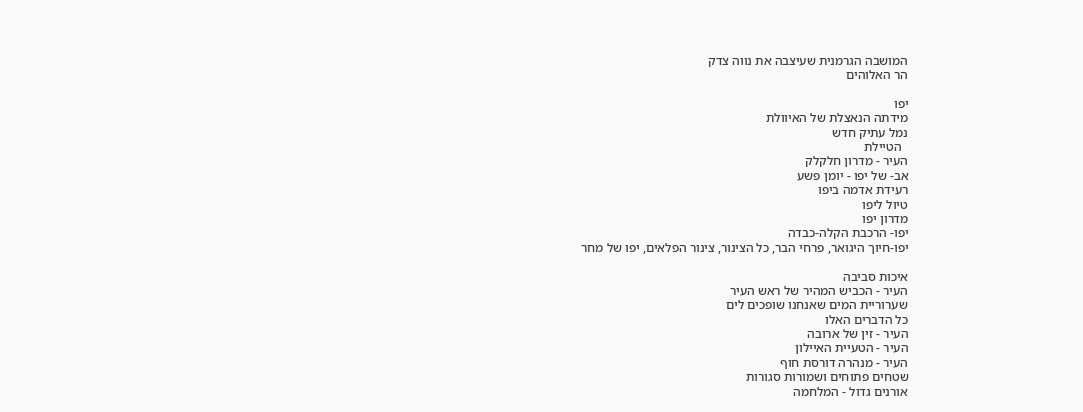המושבה הגרמנית שעיצבה את נווה צדק
הר האלוהים

יפו
מידתה הנאצלת של האיוולת
נמל עתיק חדש
  הטיילת
העיר - מדרון חלקלק
אב- של יפו - יומן פשע
רעידת אדמה ביפו
טיול ליפו
מדרון יפו
יפו- הרכבת הקלה-כבדה
יפו-חיוך היגואר, פרחי הבר, כל הצינור, צינור הפלאים, יפו של מחר

איכות סביבה
העיר - הכביש המהיר של ראש העיר
שערוריית המים שאנחנו שופכים לים
כל הדברים האלו
העיר - זין של ארובה
העיר - הטעיית האיילון
העיר - מנהרה דורסת חוף
שטחים פתוחים ושמורות סגורות
אורנים גדול - המלחמה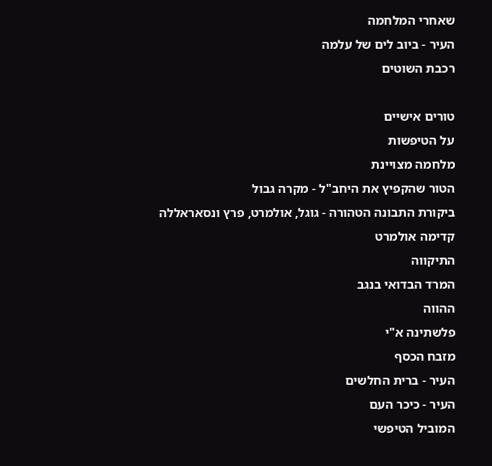שאחרי המלחמה
העיר - ביוב לים של עלמה
רכבת השוטים

טורים אישיים
על הטיפשות
מלחמה מצויינת
הטור שהקפיץ את היחב"ל - מקרה גבול
ביקורת התבונה הטהורה - גוגל, אולמרט, פרץ ונסאראללה
קדימה אולמרט
התיקווה
המרד הבדואי בנגב
ההווה
פלשתינה א"י
מזבח הכסף
העיר - ברית החלשים
העיר - כיכר העם
המוביל הטיפשי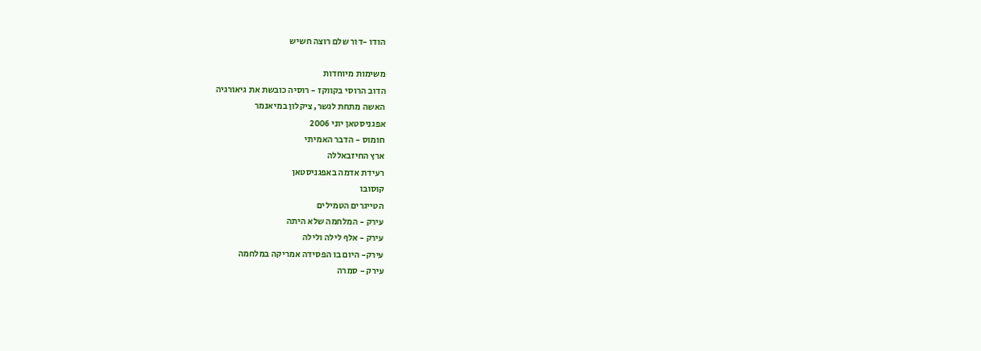הודו -דור שלם רוצה חשיש

משימות מיוחדות
הדוב הרוסי בקווקז - רוסיה כובשת את גיאורגיה
האשה מתחת לגשר, ציקלון במיאנמר
אפגניסטאן יוני 2006
חומוס - הדבר האמיתי
ארץ החיזבאללה
רעידת אדמה באפגניסטאן
קוסובו
הטייגרים הטמילים
עירק - המלחמה שלא היתה
עירק - אלף לילה ולילה
עירק- היום בו הפסידה אמריקה במלחמה
עירק - סמרה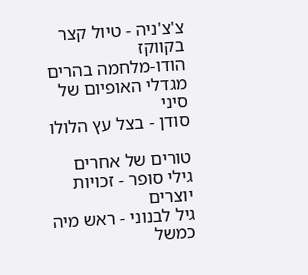צ'צ'ניה - טיול קצר בקווקז
הודו-מלחמה בהרים
מגדלי האופיום של סיני
סודן - בצל עץ הלולו

טורים של אחרים
גילי סופר - זכויות יוצרים
גיל לבנוני - ראש מיה כמשל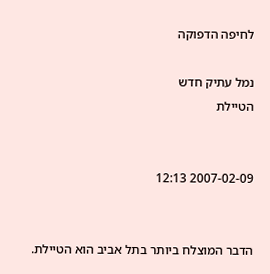לחיפה הדפוקה

נמל עתיק חדש
הטיילת


2007-02-09 12:13


הדבר המוצלח ביותר בתל אביב הוא הטיילת.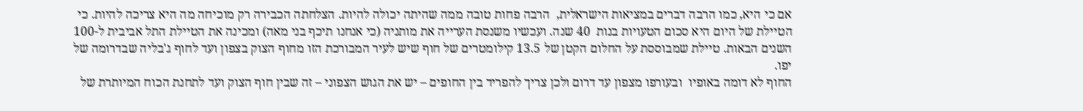אם כי היא, כמו הרבה דברים במציאות הישראלית,  הרבה פחות טובה ממה שהיתה יכולה להיות. הצלחתה הכבירה רק מוכיחה מה היא צריכה להיות. כי הטיילת של היום היא סכום הטעויות בנות  40 שנה. ועכשיו משנסת הערייה את מותניה (כי אנחנו תיכף בני מאה) ומכינה את הטיילת התל אביבית ל-100 השנים הבאות. טיילת שמבוססת על החלום הקטן של 13.5 קילומטרים של חוף שיש לעיר המבורכת הזו מחוף הצוק בצפון ועד לחוף ג'בליה שבדרומה של יפו.
החוף לא דומה באופיו  ובעורפו מצפון עד דרום ולכן צריך להפריד בין החופים – יש את הגוש הצפוני – זה שבין חוף הצוק ועד לתחנת הכוח המיותרת של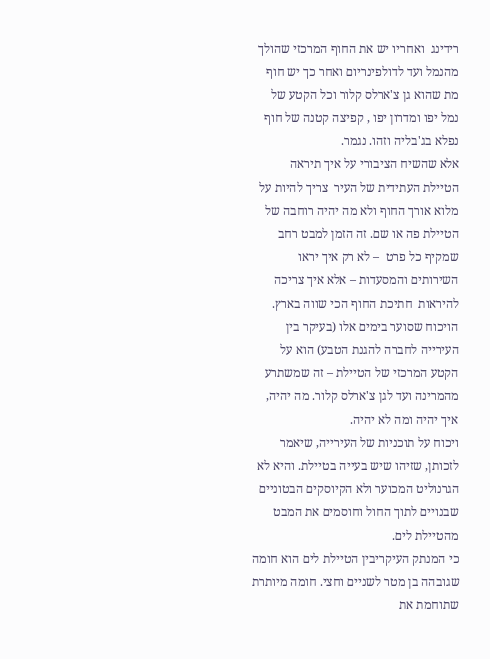רידינג  ואחריו יש את החוף המרכזי שהולך מהנמל ועד לדולפינריום ואחר כך יש חוף מת שהוא גן צ'ארלס קלור וכל הקטע של נמל יפו ומדרון יפו , קפיצה קטנה של חוף נפלא בג'בליה וזהו. נגמר.
אלא שהשיח הציבורי על איך תיראה הטיילת העתידית של העיר  צריך להיות על מלוא אורך החוף ולא מה יהיה רוחבה של הטיילת פה או שם. זה הזמן למבט רחב שמקיף כל פרט  – לא רק איך יראו השירותים והמסעדות – אלא איך צריכה להיראות  חתיכת החוף הכי שווה בארץ.
הויכוח שסוער בימים אלו (בעיקר בין העירייה לחברה להגנת הטבע) הוא על הקטע המרכזי של הטיילת – זה שמשתרע מהמרינה ועד לגן צ'ארלס קלור. מה יהיה, איך יהיה ומה לא יהיה.
ויכוח על תוכניות של העירייה, שיאמר לזכותן, שזיהו שיש בעייה בטיילת. והיא לא הגרנוליט המכוער ולא הקיוסקים הבטוניים שבנויים לתוך החול וחוסמים את המבט מהטיילת לים.
כי המנתק העיקריבין הטיילת לים הוא חומה שגובהה בן מטר לשניים וחצי. חומה מיותרת שתוחמת את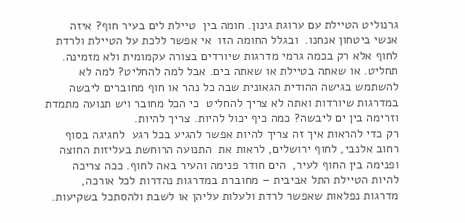גרנוליט הטיילת עם ערוגת גינון. חומה בין  טיילת לים בעיר חוף? איזה אנשי ביטחון אנחנו.  ובגלל החומה הזו  אי אפשר ללכת על הטיילת ולרדת לחוף אלא רק בכמה גרמי מדרגות שיורדים בצורה עקמומית ולא מזמינה. תחליט. או שאתה בטיילת או שאתה בים. אבל למה להחליט? למה לא להשתמש בגישה ההודית הגאונית שבה כל נהר או חוף מחוברים ליבשה במדרגות שיורדות ואתה לא צריך להחליט  כי הכל מחובר ויש תנועה מתמדת וזרימה בין ים ליבשה? כמה כיף יכול להיות. צריך להיות.
רק כדי להראות איך זה צריך להיות אפשר להגיע בכל רגע  לחגיגה בסוף רחוב אלנבי, לחוף ירושלים, לראות את  התנועה הרוחשת בעליזות החוצה ופנימה בין החוף לעיר,  הים חודר פנימה והעיר באה לחוף. ככה צריכה להיות הטיילת התל אביבית – מחוברת במדרגות נהדרות לכל אורכה, מדרגות נפלאות שאפשר לרדת ולעלות עליהן או לשבת ולהסתכל בשקיעות.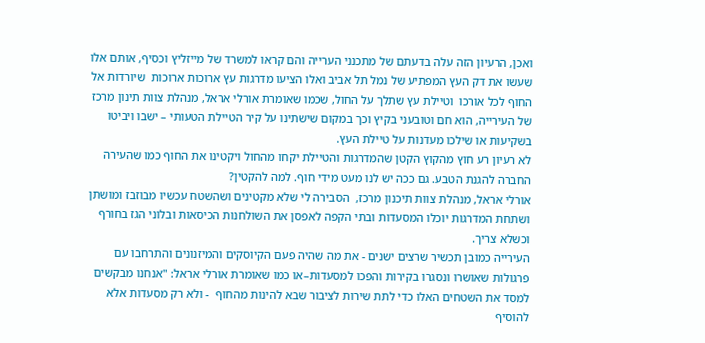ואכן, הרעיון הזה עלה בדעתם של מתכנני הערייה והם קראו למשרד של מייזליץ וכסיף, אותם אלו שעשו את דק העץ המפתיע של נמל תל אביב ואלו הציעו מדרגות עץ ארוכות ארוכות  שיורדות אל החוף לכל אורכו  וטיילת עץ שתלך על החול, שכמו שאומרת אורלי אראל, מנהלת צוות תינון מרכז של העירייה, הוא חם וטובעני בקיץ וכך במקום שישתינו על קיר הטיילת הטעותי – ישבו ויביטו בשקיעות או שילכו מעדנות על טיילת העץ.
לא רעיון רע חוץ מהקוץ הקטן שהמדרגות והטיילת יקחו מהחול ויקטינו את החוף כמו שהעירה החברה להגנת הטבע. גם ככה יש לנו מעט מידי חוף. למה להקטין?
אורלי אראל, מנהלת צוות תיכנון מרכז,  הסבירה לי שלא מקטינים ושהשטח עכשיו מבוזבז ומושתן ושתחת המדרגות יוכלו המסעדות ובתי הקפה לאפסן את השולחנות הכיסאות ובלוני הגז בחורף וכשלא צריך.
העירייה כמובן תכשיר שרצים ישנים - את מה שהיה פעם הקיוסקים והמיזנונים והתרחבו עם פרגולות שאושרו ונסגרו בקירות והפכו למסעדות–או כמו שאומרת אורלי אראל: "אנחנו מבקשים למסד את השטחים האלו כדי לתת שירות לציבור שבא להינות מהחוף  - ולא רק מסעדות אלא להוסיף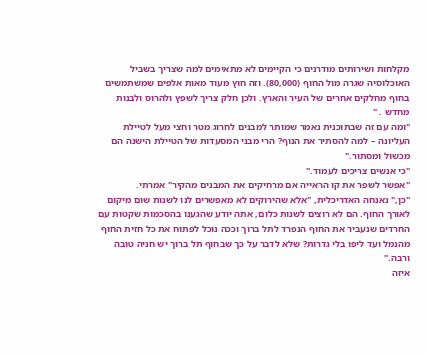מקלחות ושירותים מודרנים כי הקיימים לא מתאימים למה שצריך בשביל האוכלוסיה שגרה מול החוף (80,000). וזה חוץ מעוד מאות אלפים שמשתמשים בחוף מחלקים אחרים של העיר והארץ. ולכן חלק צריך לשפץ ולהרוס ולבנות מחדש . "
"ומה עם זה שבתוכנית נאמר שמותר למבנים לחרוג מטר וחצי מעל לטיילת העליונה – למה להסתיר את הנוף? הרי מבני המסעדות של הטיילת הישנה הם מכשול ומסתור."
"כי אנשים צריכים לעמוד."
"אפשר לשפר את קו הראייה אם מרחיקים את המבנים מהקיר" אמרתי.
"כן," נאנחה האדריכלית, "אלא שהירוקים לא מאפשרים לנו לשנות שום מיקום לאורך החוף. הם לא רוצים לשנות כלום, אתה יודע שהגענו בהסכמות שקטות עם החרדים שנעביר את החוף הנפרד לתל ברוך וככה נוכל לפתוח את כל חזית החוף מהנמל ועד ליפו בלי גדרות? שלא לדבר על כך שבחוף תל ברוך יש חניה טובה ורבה."
איזה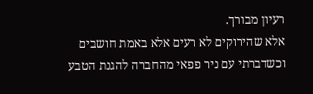רעיון מבורך.
אלא שהירוקים לא רעים אלא באמת חושבים וכשדברתי עם ניר פפאי מהחברה להגנת הטבע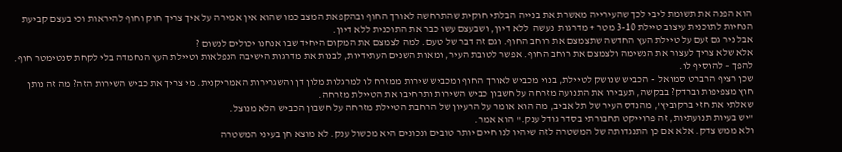הוא הפנה את תשומת ליבי לכך שהעירייה מאשרת את בנייה הבלתי חוקית שהתרחשה לאורך החוף ובהקפאת המצב כמו שהוא אין אמירה על איך צריך חוק וחוף להיראות וכי בעצם קביעת הנחיות לתוכנית עיצוב טיילת 3-10 מטר + מדרגות  נעשה  ללא דיון, ושבעצם עשו כבר את התוכנית ללא דיון.
אבל ניר גם זעם על טיילת העץ החדשה שתצמצם את רוחב החוף. וגם זה דבר של טעם. למה לצמצם את המקום היחיד שבו אנחנו יכולים לנשום ?
אלא שלא צריך לעצור את הנשימה ולצמצם את רוחב החוף. אפשר לטובת העיר, ומאות השנים העתידיות, לבנות את מדרגות הישיבה הנפלאות וטיילת העץ הנחמדה בלי לקחת סנטימטר חוף. להפך – להוסיף לו.
שכן רציף הרברט סמואל  - הכביש שנושק לטיילת, בנוי מכביש לאורך החוף ומכביש שירות ממזרח לו למרגלות מלון דן והשגרירות האמריקנית. מי צריך את כביש השירות הזה? מה זה נותן חוץ מצפיפות וברדק? בבקשה, תעבירו את התנועה מזרחה על חשבון כביש השירות ותרחיבו את הטיילת מזרחה.
שאלתי את חזי ברקוביץ', מהנדס העיר של תל אביב, מה הוא אומר על הרעיון של הרחבת הטיילת מזרחה על חשבון הכביש הלא מנוצל.
"יש בעיות תנועתיות, זה פרוייקט תחבורתי בסדר גודל ענק." הוא אמר.
ולא ממש צדק. אלא אם כן התנגדותה של המשטרה לזה שיהיו לנו חיים יותר טובים ונכונים היא מכשול ענק. לא מוצא חן בעיני המשטרה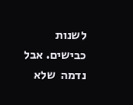לשנות כבישים. אבל  נדמה  שלא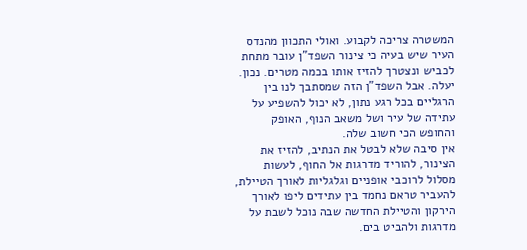המשטרה צריכה לקבוע. ואולי התכוון מהנדס העיר שיש בעיה כי צינור השפד"ן עובר מתחת לכביש ונצטרך להזיז אותו בכמה מטרים. נכון. יעלה. אבל השפד"ן הזה שמסתבך לנו בין הרגליים בכל רגע נתון, לא יכול להשפיע על עתידה של עיר ושל משאב הנוף, האופק והחופש הכי חשוב שלה.
אין סיבה שלא לבטל את הנתיב, להזיז את הצינור, להוריד מדרגות אל החוף, לעשות מסלול לרוכבי אופניים וגלגליות לאורך הטיילת, להעביר טראם נחמד בין עתידים ליפו לאורך הירקון והטיילת החדשה שבה נוכל לשבת על מדרגות ולהביט בים.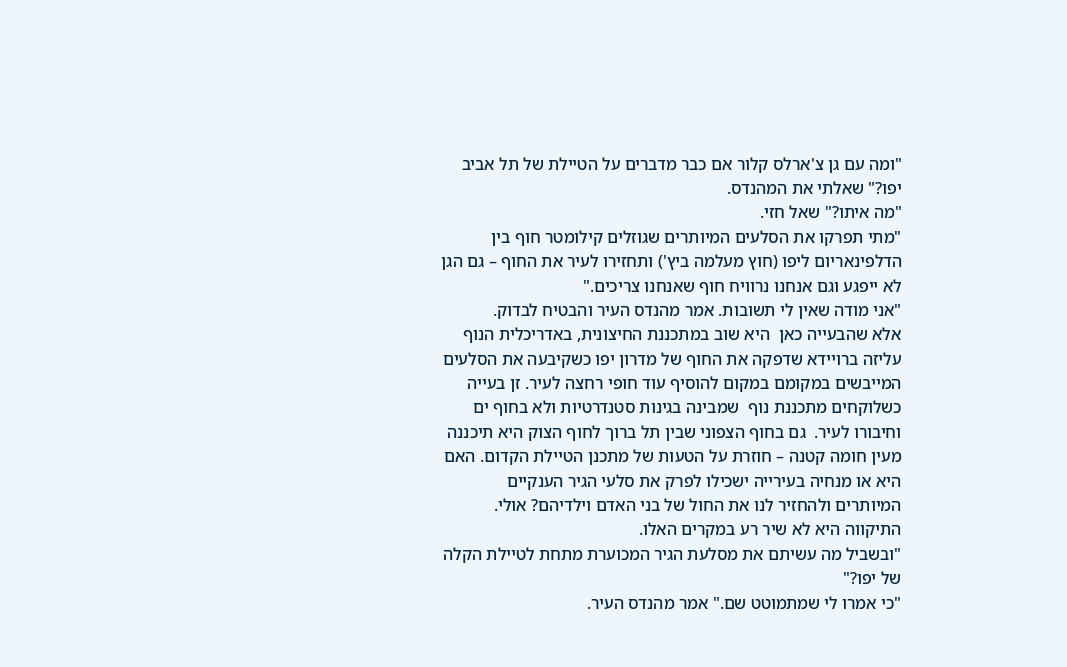"ומה עם גן צ'ארלס קלור אם כבר מדברים על הטיילת של תל אביב יפו?" שאלתי את המהנדס.
"מה איתו?" שאל חזי.
"מתי תפרקו את הסלעים המיותרים שגוזלים קילומטר חוף בין הדלפינאריום ליפו (חוץ מעלמה ביץ') ותחזירו לעיר את החוף – גם הגן לא ייפגע וגם אנחנו נרוויח חוף שאנחנו צריכים."
"אני מודה שאין לי תשובות. אמר מהנדס העיר והבטיח לבדוק.
אלא שהבעייה כאן  היא שוב במתכננת החיצונית, באדריכלית הנוף עליזה ברויידא שדפקה את החוף של מדרון יפו כשקיבעה את הסלעים המייבשים במקומם במקום להוסיף עוד חופי רחצה לעיר. זן בעייה כשלוקחים מתכננת נוף  שמבינה בגינות סטנדרטיות ולא בחוף ים וחיבורו לעיר.  גם בחוף הצפוני שבין תל ברוך לחוף הצוק היא תיכננה מעין חומה קטנה – חוזרת על הטעות של מתכנן הטיילת הקדום. האם היא או מנחיה בעירייה ישכילו לפרק את סלעי הגיר הענקיים המיותרים ולהחזיר לנו את החול של בני האדם וילדיהם? אולי. התיקווה היא לא שיר רע במקרים האלו.
"ובשביל מה עשיתם את מסלעת הגיר המכוערת מתחת לטיילת הקלה של יפו?"
"כי אמרו לי שמתמוטט שם." אמר מהנדס העיר.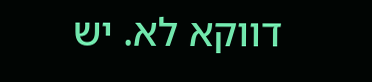דווקא לא. יש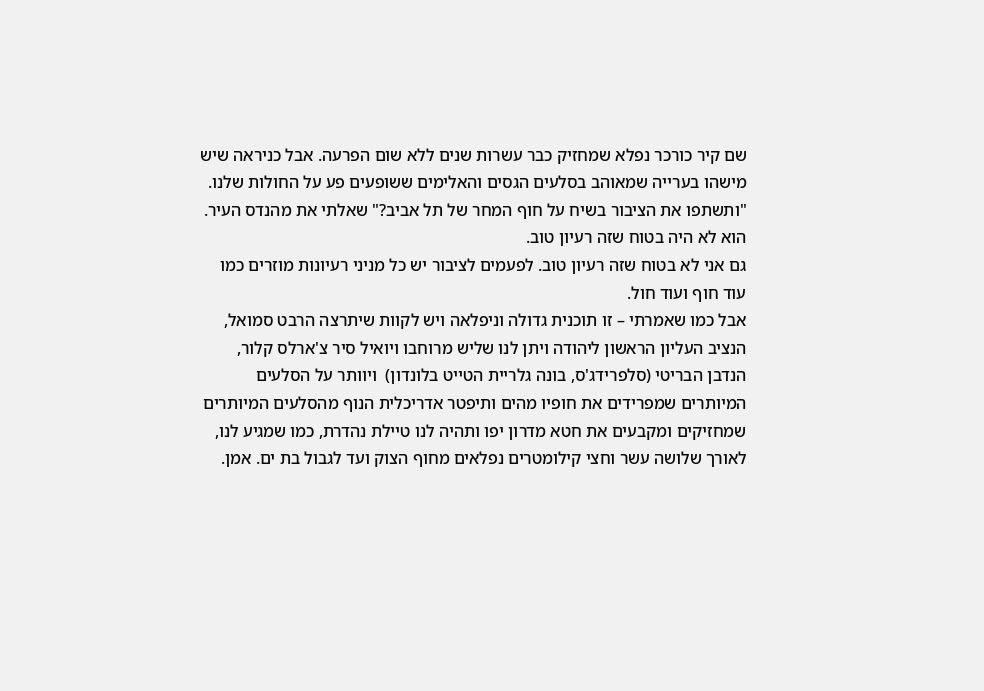שם קיר כורכר נפלא שמחזיק כבר עשרות שנים ללא שום הפרעה. אבל כניראה שיש מישהו בערייה שמאוהב בסלעים הגסים והאלימים ששופעים פע על החולות שלנו.
"ותשתפו את הציבור בשיח על חוף המחר של תל אביב?" שאלתי את מהנדס העיר.
הוא לא היה בטוח שזה רעיון טוב.
גם אני לא בטוח שזה רעיון טוב. לפעמים לציבור יש כל מניני רעיונות מוזרים כמו עוד חוף ועוד חול.
אבל כמו שאמרתי – זו תוכנית גדולה וניפלאה ויש לקוות שיתרצה הרבט סמואל, הנציב העליון הראשון ליהודה ויתן לנו שליש מרוחבו ויואיל סיר צ'ארלס קלור, הנדבן הבריטי (סלפרידג'ס, בונה גלריית הטייט בלונדון)  ויוותר על הסלעים המיותרים שמפרידים את חופיו מהים ותיפטר אדריכלית הנוף מהסלעים המיותרים שמחזיקים ומקבעים את חטא מדרון יפו ותהיה לנו טיילת נהדרת, כמו שמגיע לנו, לאורך שלושה עשר וחצי קילומטרים נפלאים מחוף הצוק ועד לגבול בת ים. אמן.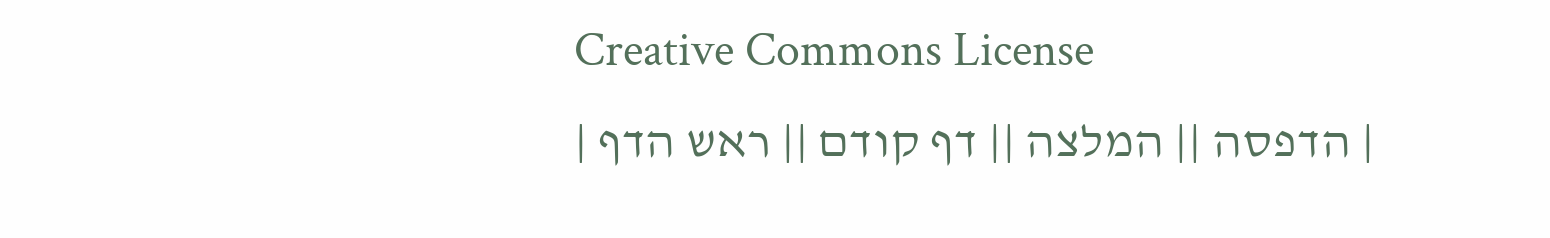Creative Commons License
| הדפסה || המלצה || דף קודם || ראש הדף |